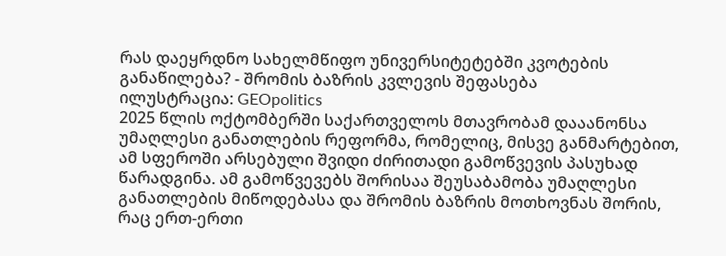რას დაეყრდნო სახელმწიფო უნივერსიტეტებში კვოტების განაწილება? - შრომის ბაზრის კვლევის შეფასება
ილუსტრაცია: GEOpolitics
2025 წლის ოქტომბერში საქართველოს მთავრობამ დააანონსა უმაღლესი განათლების რეფორმა, რომელიც, მისვე განმარტებით, ამ სფეროში არსებული შვიდი ძირითადი გამოწვევის პასუხად წარადგინა. ამ გამოწვევებს შორისაა შეუსაბამობა უმაღლესი განათლების მიწოდებასა და შრომის ბაზრის მოთხოვნას შორის, რაც ერთ-ერთი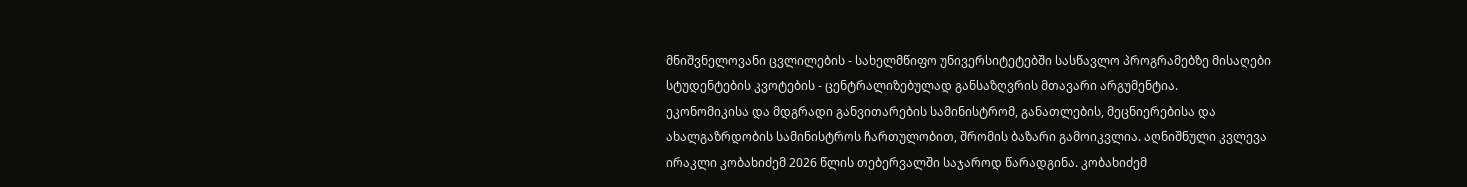მნიშვნელოვანი ცვლილების - სახელმწიფო უნივერსიტეტებში სასწავლო პროგრამებზე მისაღები სტუდენტების კვოტების - ცენტრალიზებულად განსაზღვრის მთავარი არგუმენტია.
ეკონომიკისა და მდგრადი განვითარების სამინისტრომ, განათლების, მეცნიერებისა და ახალგაზრდობის სამინისტროს ჩართულობით, შრომის ბაზარი გამოიკვლია. აღნიშნული კვლევა ირაკლი კობახიძემ 2026 წლის თებერვალში საჯაროდ წარადგინა. კობახიძემ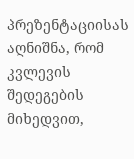პრეზენტაციისას აღნიშნა, რომ კვლევის შედეგების მიხედვით,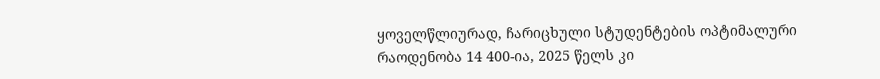ყოველწლიურად, ჩარიცხული სტუდენტების ოპტიმალური რაოდენობა 14 400-ია, 2025 წელს კი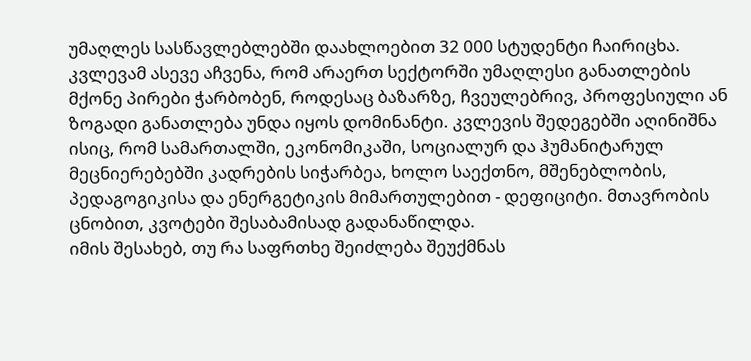უმაღლეს სასწავლებლებში დაახლოებით 32 000 სტუდენტი ჩაირიცხა. კვლევამ ასევე აჩვენა, რომ არაერთ სექტორში უმაღლესი განათლების მქონე პირები ჭარბობენ, როდესაც ბაზარზე, ჩვეულებრივ, პროფესიული ან ზოგადი განათლება უნდა იყოს დომინანტი. კვლევის შედეგებში აღინიშნა ისიც, რომ სამართალში, ეკონომიკაში, სოციალურ და ჰუმანიტარულ მეცნიერებებში კადრების სიჭარბეა, ხოლო საექთნო, მშენებლობის, პედაგოგიკისა და ენერგეტიკის მიმართულებით - დეფიციტი. მთავრობის ცნობით, კვოტები შესაბამისად გადანაწილდა.
იმის შესახებ, თუ რა საფრთხე შეიძლება შეუქმნას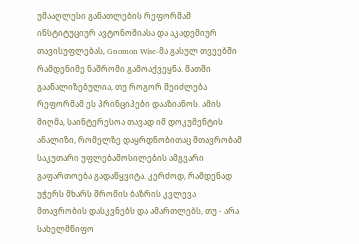უმააღლესი განათლების რეფორმამ ინსტიტუციურ ავტონომიასა და აკადემიურ თავისუფლებას, Gnomon Wise-მა გასულ თვეებში რამდენიმე ნაშრომი გამოაქვეყნა. მათში გაანალიზებულია, თუ როგორ შეიძლება რეფორმამ ეს პრინციპები დააზიანოს. ამის მიღმა, საინტერესოა თავად იმ დოკუმენტის ანალიზი, რომელზე დაყრდნობითაც მთავრობამ საკუთარი უფლებამოსილების ამგვარი გაფართოება გადაწყვიტა. კერძოდ, რამდენად უჭერს მხარს შრომის ბაზრის კვლევა მთავრობის დასკვნებს და ამართლებს, თუ - არა სახელმწიფო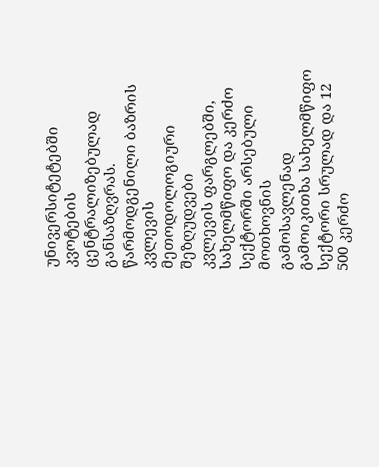უნივერსიტეტებში კვოტების ცენტრალიზებულად განსაზღვრას.
წარმოდგენილი ბაზრის კვლევის მეთოდოლოგიური შეზღუდვები
კვლევის ფარგლებში, სახელმწიფო და კერძო სექტორში არსებული მოთხოვნის გამოსავლენად გამოიკითხა სახელმწიფო სექტორი სრულად და 12 500 კერძო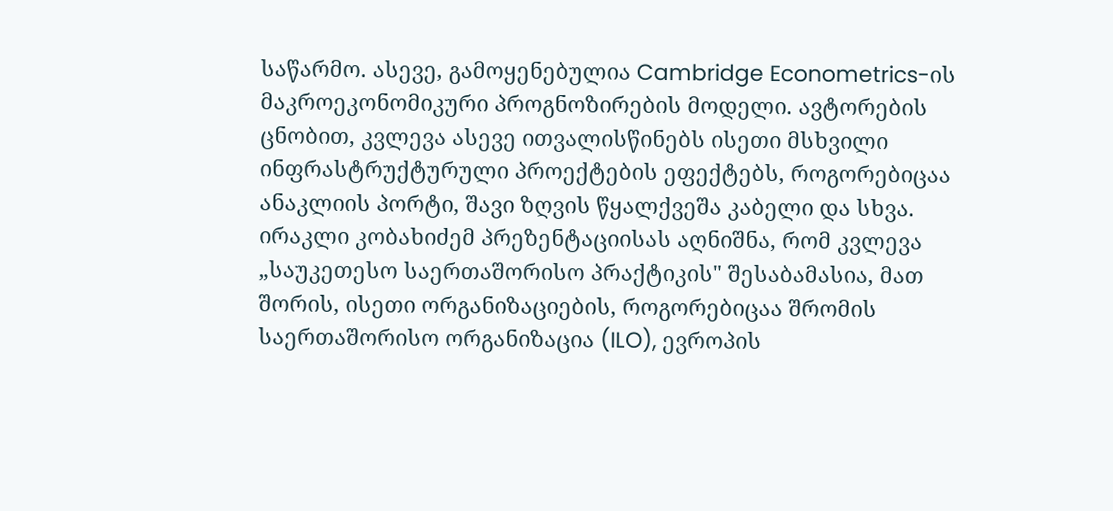საწარმო. ასევე, გამოყენებულია Cambridge Econometrics-ის მაკროეკონომიკური პროგნოზირების მოდელი. ავტორების ცნობით, კვლევა ასევე ითვალისწინებს ისეთი მსხვილი ინფრასტრუქტურული პროექტების ეფექტებს, როგორებიცაა ანაკლიის პორტი, შავი ზღვის წყალქვეშა კაბელი და სხვა. ირაკლი კობახიძემ პრეზენტაციისას აღნიშნა, რომ კვლევა „საუკეთესო საერთაშორისო პრაქტიკის" შესაბამასია, მათ შორის, ისეთი ორგანიზაციების, როგორებიცაა შრომის საერთაშორისო ორგანიზაცია (ILO), ევროპის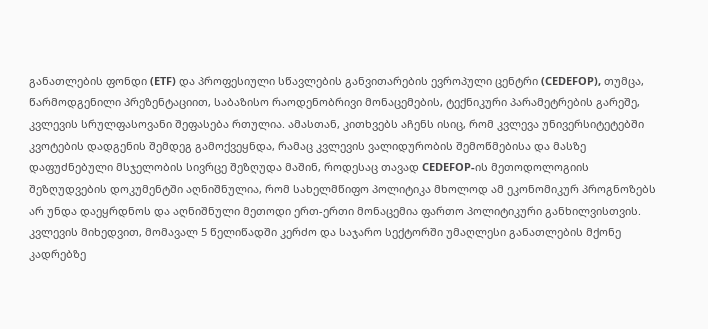განათლების ფონდი (ETF) და პროფესიული სწავლების განვითარების ევროპული ცენტრი (CEDEFOP), თუმცა, წარმოდგენილი პრეზენტაციით, საბაზისო რაოდენობრივი მონაცემების, ტექნიკური პარამეტრების გარეშე, კვლევის სრულფასოვანი შეფასება რთულია. ამასთან, კითხვებს აჩენს ისიც, რომ კვლევა უნივერსიტეტებში კვოტების დადგენის შემდეგ გამოქვეყნდა, რამაც კვლევის ვალიდურობის შემოწმებისა და მასზე დაფუძნებული მსჯელობის სივრცე შეზღუდა მაშინ, როდესაც თავად CEDEFOP-ის მეთოდოლოგიის შეზღუდვების დოკუმენტში აღნიშნულია, რომ სახელმწიფო პოლიტიკა მხოლოდ ამ ეკონომიკურ პროგნოზებს არ უნდა დაეყრდნოს და აღნიშნული მეთოდი ერთ-ერთი მონაცემია ფართო პოლიტიკური განხილვისთვის.
კვლევის მიხედვით, მომავალ 5 წელიწადში კერძო და საჯარო სექტორში უმაღლესი განათლების მქონე კადრებზე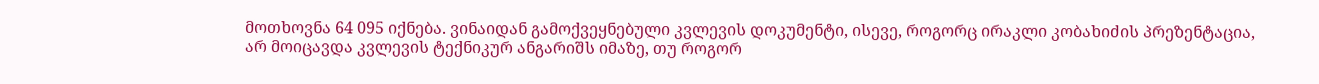მოთხოვნა 64 095 იქნება. ვინაიდან გამოქვეყნებული კვლევის დოკუმენტი, ისევე, როგორც ირაკლი კობახიძის პრეზენტაცია, არ მოიცავდა კვლევის ტექნიკურ ანგარიშს იმაზე, თუ როგორ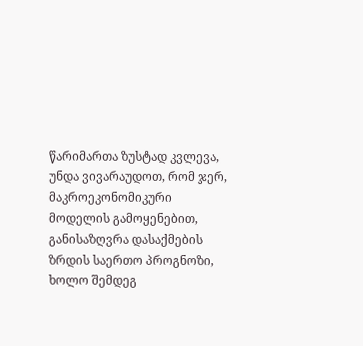წარიმართა ზუსტად კვლევა, უნდა ვივარაუდოთ, რომ ჯერ, მაკროეკონომიკური მოდელის გამოყენებით, განისაზღვრა დასაქმების ზრდის საერთო პროგნოზი, ხოლო შემდეგ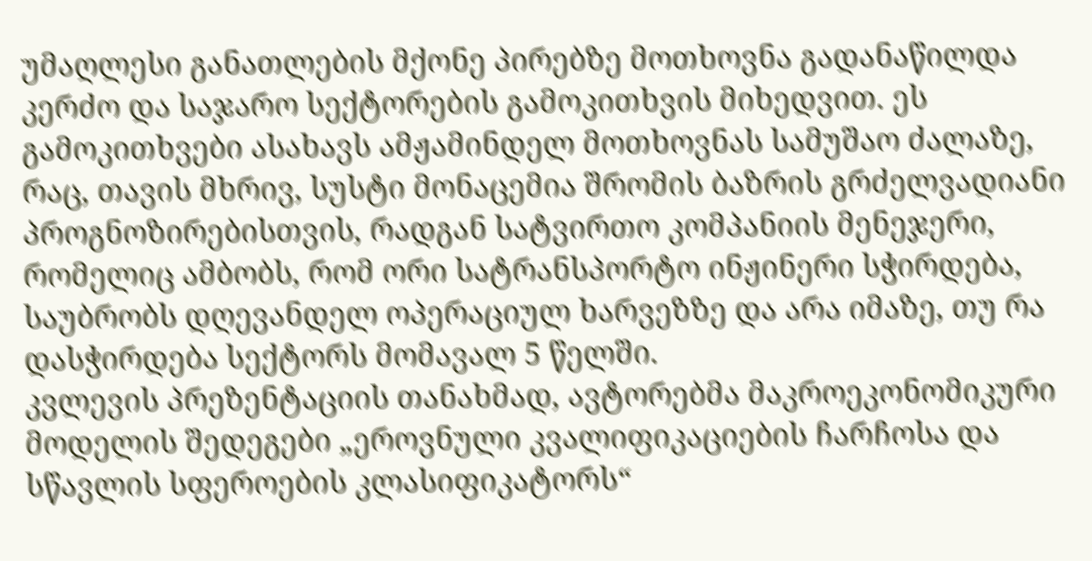უმაღლესი განათლების მქონე პირებზე მოთხოვნა გადანაწილდა კერძო და საჯარო სექტორების გამოკითხვის მიხედვით. ეს გამოკითხვები ასახავს ამჟამინდელ მოთხოვნას სამუშაო ძალაზე, რაც, თავის მხრივ, სუსტი მონაცემია შრომის ბაზრის გრძელვადიანი პროგნოზირებისთვის, რადგან სატვირთო კომპანიის მენეჯერი, რომელიც ამბობს, რომ ორი სატრანსპორტო ინჟინერი სჭირდება, საუბრობს დღევანდელ ოპერაციულ ხარვეზზე და არა იმაზე, თუ რა დასჭირდება სექტორს მომავალ 5 წელში.
კვლევის პრეზენტაციის თანახმად, ავტორებმა მაკროეკონომიკური მოდელის შედეგები „ეროვნული კვალიფიკაციების ჩარჩოსა და სწავლის სფეროების კლასიფიკატორს“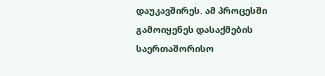დაუკავშირეს. ამ პროცესში გამოიყენეს დასაქმების საერთაშორისო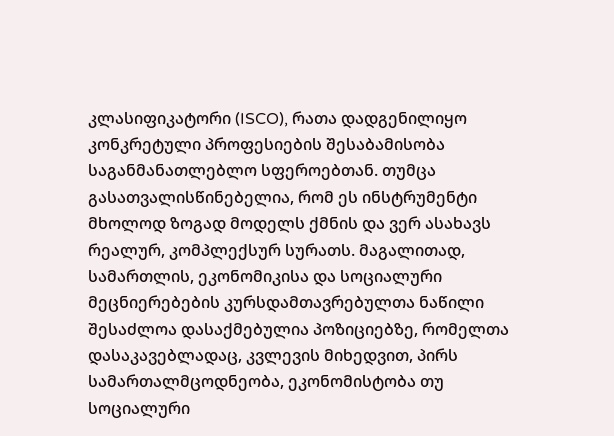კლასიფიკატორი (ISCO), რათა დადგენილიყო კონკრეტული პროფესიების შესაბამისობა საგანმანათლებლო სფეროებთან. თუმცა გასათვალისწინებელია, რომ ეს ინსტრუმენტი მხოლოდ ზოგად მოდელს ქმნის და ვერ ასახავს რეალურ, კომპლექსურ სურათს. მაგალითად, სამართლის, ეკონომიკისა და სოციალური მეცნიერებების კურსდამთავრებულთა ნაწილი შესაძლოა დასაქმებულია პოზიციებზე, რომელთა დასაკავებლადაც, კვლევის მიხედვით, პირს სამართალმცოდნეობა, ეკონომისტობა თუ სოციალური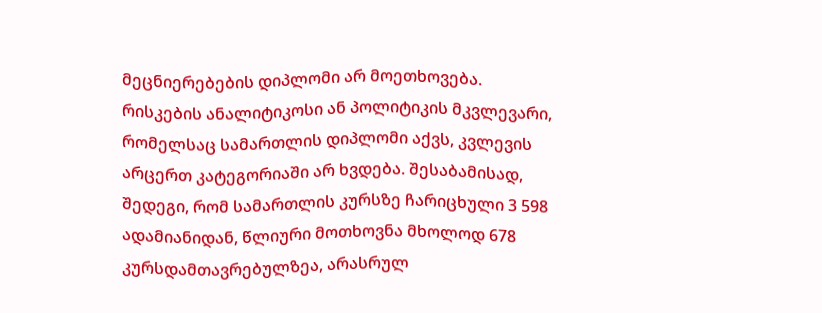მეცნიერებების დიპლომი არ მოეთხოვება. რისკების ანალიტიკოსი ან პოლიტიკის მკვლევარი, რომელსაც სამართლის დიპლომი აქვს, კვლევის არცერთ კატეგორიაში არ ხვდება. შესაბამისად, შედეგი, რომ სამართლის კურსზე ჩარიცხული 3 598 ადამიანიდან, წლიური მოთხოვნა მხოლოდ 678 კურსდამთავრებულზეა, არასრულ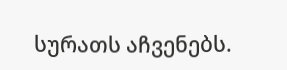სურათს აჩვენებს.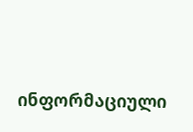ინფორმაციული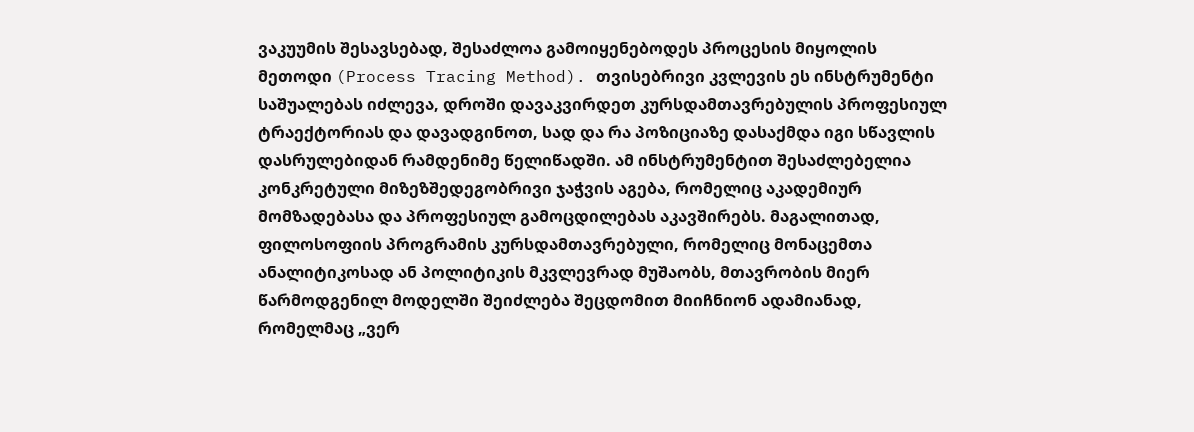ვაკუუმის შესავსებად, შესაძლოა გამოიყენებოდეს პროცესის მიყოლის მეთოდი (Process Tracing Method). თვისებრივი კვლევის ეს ინსტრუმენტი საშუალებას იძლევა, დროში დავაკვირდეთ კურსდამთავრებულის პროფესიულ ტრაექტორიას და დავადგინოთ, სად და რა პოზიციაზე დასაქმდა იგი სწავლის დასრულებიდან რამდენიმე წელიწადში. ამ ინსტრუმენტით შესაძლებელია კონკრეტული მიზეზშედეგობრივი ჯაჭვის აგება, რომელიც აკადემიურ მომზადებასა და პროფესიულ გამოცდილებას აკავშირებს. მაგალითად, ფილოსოფიის პროგრამის კურსდამთავრებული, რომელიც მონაცემთა ანალიტიკოსად ან პოლიტიკის მკვლევრად მუშაობს, მთავრობის მიერ წარმოდგენილ მოდელში შეიძლება შეცდომით მიიჩნიონ ადამიანად, რომელმაც „ვერ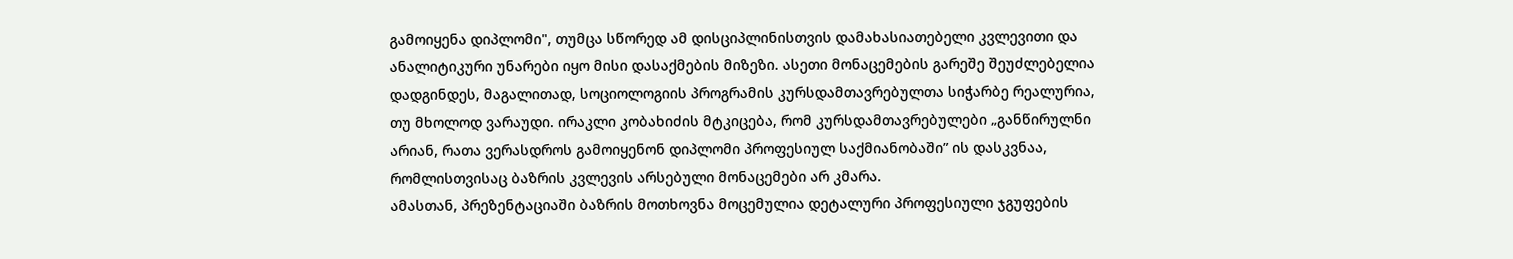გამოიყენა დიპლომი", თუმცა სწორედ ამ დისციპლინისთვის დამახასიათებელი კვლევითი და ანალიტიკური უნარები იყო მისი დასაქმების მიზეზი. ასეთი მონაცემების გარეშე შეუძლებელია დადგინდეს, მაგალითად, სოციოლოგიის პროგრამის კურსდამთავრებულთა სიჭარბე რეალურია, თუ მხოლოდ ვარაუდი. ირაკლი კობახიძის მტკიცება, რომ კურსდამთავრებულები „განწირულნი არიან, რათა ვერასდროს გამოიყენონ დიპლომი პროფესიულ საქმიანობაში” ის დასკვნაა, რომლისთვისაც ბაზრის კვლევის არსებული მონაცემები არ კმარა.
ამასთან, პრეზენტაციაში ბაზრის მოთხოვნა მოცემულია დეტალური პროფესიული ჯგუფების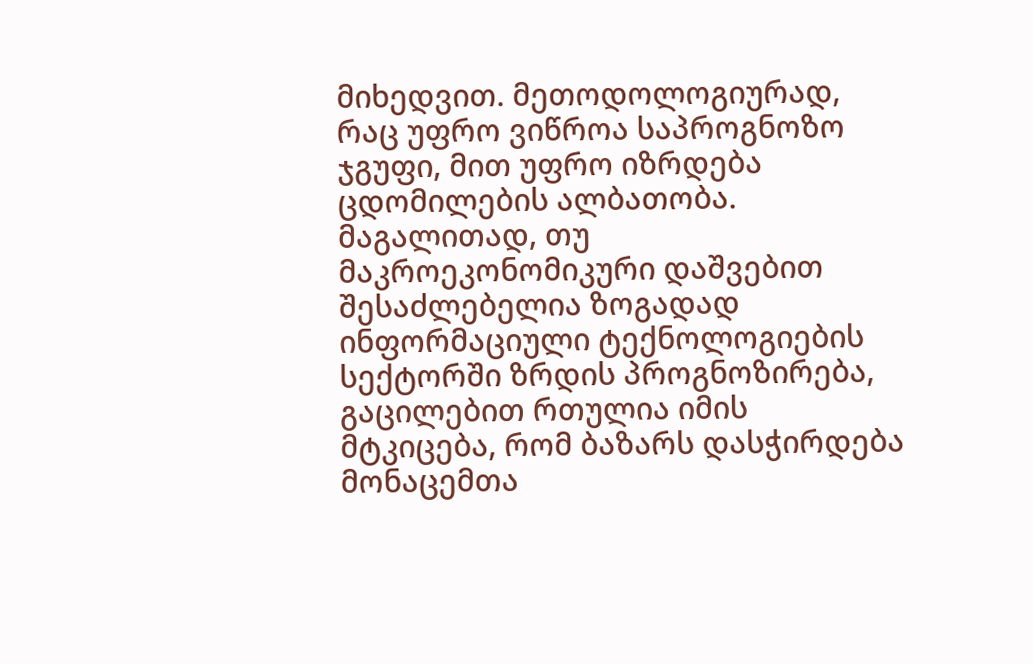მიხედვით. მეთოდოლოგიურად, რაც უფრო ვიწროა საპროგნოზო ჯგუფი, მით უფრო იზრდება ცდომილების ალბათობა. მაგალითად, თუ მაკროეკონომიკური დაშვებით შესაძლებელია ზოგადად ინფორმაციული ტექნოლოგიების სექტორში ზრდის პროგნოზირება, გაცილებით რთულია იმის მტკიცება, რომ ბაზარს დასჭირდება მონაცემთა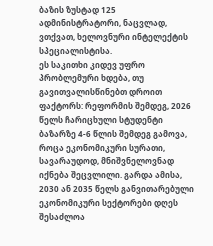ბაზის ზუსტად 125 ადმინისტრატორი, ნაცვლად, ვთქვათ, ხელოვნური ინტელექტის სპეციალისტისა.
ეს საკითხი კიდევ უფრო პრობლემური ხდება, თუ გავითვალისწინებთ დროით ფაქტორს: რეფორმის შემდეგ, 2026 წელს ჩარიცხული სტუდენტი ბაზარზე 4-6 წლის შემდეგ გამოვა, როცა ეკონომიკური სურათი, სავარაუდოდ, მნიშვნელოვნად იქნება შეცვლილი. გარდა ამისა, 2030 ან 2035 წელს განვითარებული ეკონომიკური სექტორები დღეს შესაძლოა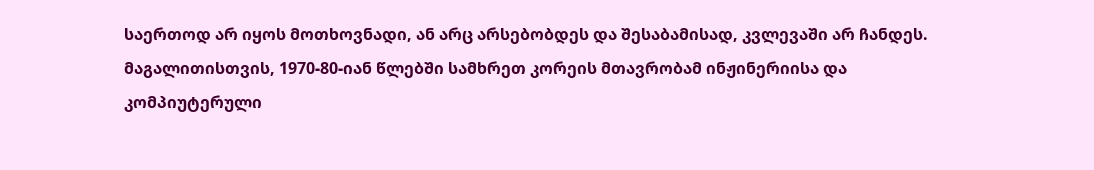საერთოდ არ იყოს მოთხოვნადი, ან არც არსებობდეს და შესაბამისად, კვლევაში არ ჩანდეს. მაგალითისთვის, 1970-80-იან წლებში სამხრეთ კორეის მთავრობამ ინჟინერიისა და კომპიუტერული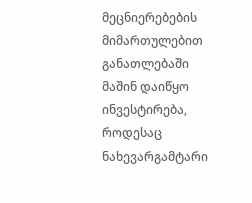მეცნიერებების მიმართულებით განათლებაში მაშინ დაიწყო ინვესტირება, როდესაც ნახევარგამტარი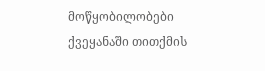მოწყობილობები ქვეყანაში თითქმის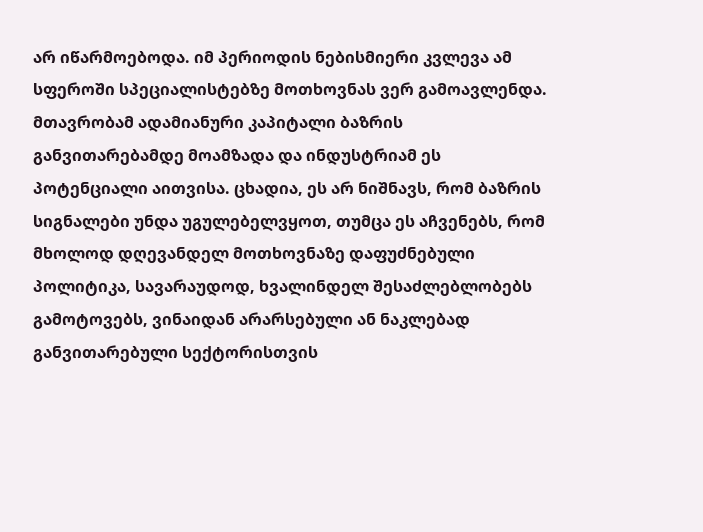არ იწარმოებოდა. იმ პერიოდის ნებისმიერი კვლევა ამ სფეროში სპეციალისტებზე მოთხოვნას ვერ გამოავლენდა. მთავრობამ ადამიანური კაპიტალი ბაზრის განვითარებამდე მოამზადა და ინდუსტრიამ ეს პოტენციალი აითვისა. ცხადია, ეს არ ნიშნავს, რომ ბაზრის სიგნალები უნდა უგულებელვყოთ, თუმცა ეს აჩვენებს, რომ მხოლოდ დღევანდელ მოთხოვნაზე დაფუძნებული პოლიტიკა, სავარაუდოდ, ხვალინდელ შესაძლებლობებს გამოტოვებს, ვინაიდან არარსებული ან ნაკლებად განვითარებული სექტორისთვის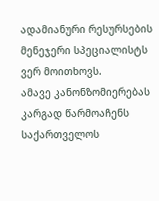ადამიანური რესურსების მენეჯერი სპეციალისტს ვერ მოითხოვს.
ამავე კანონზომიერებას კარგად წარმოაჩენს საქართველოს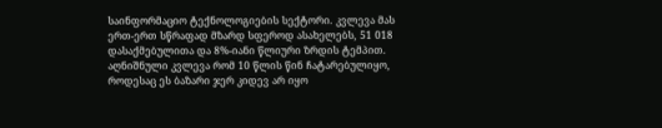საინფორმაციო ტექნოლოგიების სექტორი. კვლევა მას ერთ-ერთ სწრაფად მზარდ სფეროდ ასახელებს, 51 018 დასაქმებულითა და 8%-იანი წლიური ზრდის ტემპით. აღნიშნული კვლევა რომ 10 წლის წინ ჩატარებულიყო, როდესაც ეს ბაზარი ჯერ კიდევ არ იყო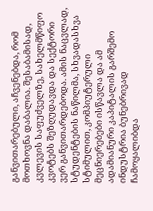განვითარებული, აჩვენებდა, რომ მოთხოვნა დაბალია. შესაბამისად, კვლევის საფუძველზე, სახელმწიფო კვოტებს შეზღუდავდა და სექტორი ვერ განვითარდებოდა. ამის ნაცვლად, სტუდენტების ნაწილმა, სხვადასხვა სტიმულით, კომპიუტერული მეცნიერებები ისწავლა და ამ ადამიანური კაპიტალის გარშემო ინდუსტრია ბუნებრივად ჩამოყალიბდა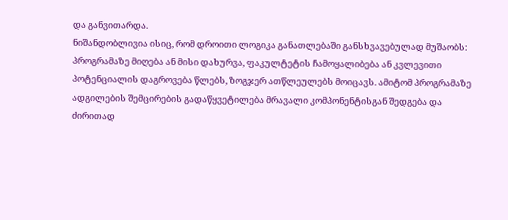და განვითარდა.
ნიშანდობლივია ისიც, რომ დროითი ლოგიკა განათლებაში განსხვავებულად მუშაობს: პროგრამაზე მიღება ან მისი დახურვა, ფაკულტეტის ჩამოყალიბება ან კვლევითი პოტენციალის დაგროვება წლებს, ზოგჯერ ათწლეულებს მოიცავს. ამიტომ პროგრამაზე ადგილების შემცირების გადაწყვეტილება მრავალი კომპონენტისგან შედგება და ძირითად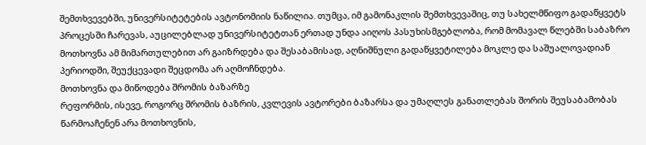შემთხვევებში, უნივერსიტეტების ავტონომიის ნაწილია. თუმცა, იმ გამონაკლის შემთხვევაშიც, თუ სახელმწიფო გადაწყვეტს პროცესში ჩარევას, აუცილებლად უნივერსიტეტთან ერთად უნდა აიღოს პასუხისმგებლობა, რომ მომავალ წლებში საბაზრო მოთხოვნა ამ მიმართულებით არ გაიზრდება და შესაბამისად, აღნიშნული გადაწყვეტილება მოკლე და საშუალოვადიან პერიოდში, შეუქცევადი შეცდომა არ აღმოჩნდება.
მოთხოვნა და მიწოდება შრომის ბაზარზე
რეფორმის, ისევე, როგორც შრომის ბაზრის, კვლევის ავტორები ბაზარსა და უმაღლეს განათლებას შორის შეუსაბამობას წარმოაჩენენ არა მოთხოვნის,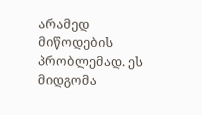არამედ მიწოდების პრობლემად. ეს მიდგომა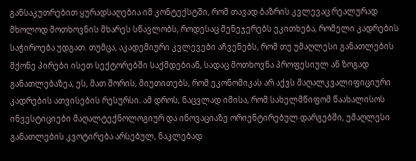განსაკუთრებით ყურადსაღებია იმ კონტექსტში, რომ თავად ბაზრის კვლევაც რეალურად მხოლოდ მოთხოვნის მხარეს სწავლობს, როდესაც მენეჯერებს ეკითხება, რომელი კადრების საჭიროება უდგათ. თუმცა, აკადემიური კვლევები აჩვენებს, რომ თუ უმაღლესი განათლების მქონე პირები ისეთ სექტორებში საქმდებიან, სადაც მოთხოვნა პროფესიულ ან ზოგად განათლებაზეა, ეს, მათ შორის, მიუთითებს, რომ ეკონომიკას არ აქვს მაღალკვალიფიციური კადრების ათვისების რესურსი. ამ დროს, ნაცვლად იმისა, რომ სახელმწიფომ წაახალისოს ინვესტიციები მაღალტექნოლოგიურ და ინოვაციაზე ორიენტირებულ დარგებში, უმაღლესი განათლების კვოტირება არსებულ, ნაკლებად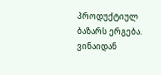პროდუქტიულ ბაზარს ერგება.
ვინაიდან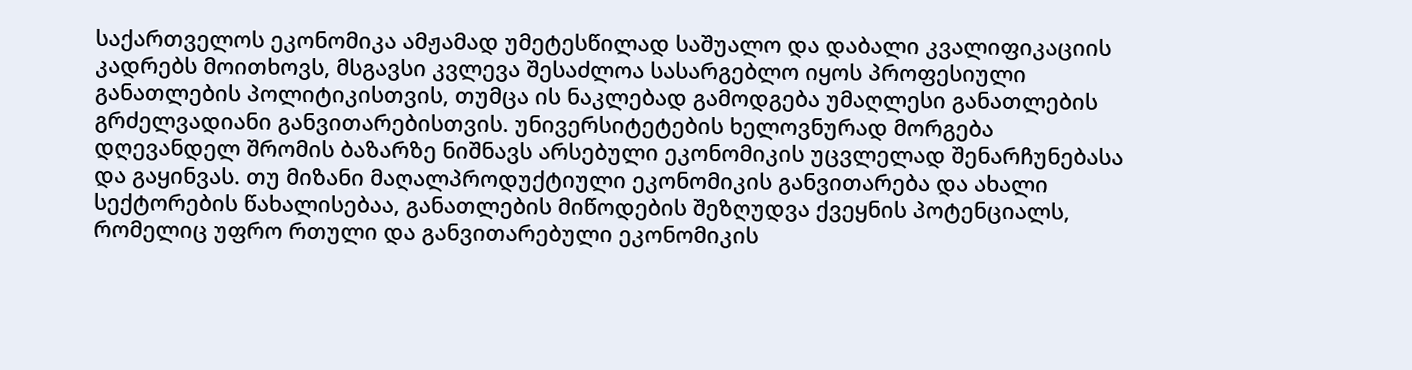საქართველოს ეკონომიკა ამჟამად უმეტესწილად საშუალო და დაბალი კვალიფიკაციის კადრებს მოითხოვს, მსგავსი კვლევა შესაძლოა სასარგებლო იყოს პროფესიული განათლების პოლიტიკისთვის, თუმცა ის ნაკლებად გამოდგება უმაღლესი განათლების გრძელვადიანი განვითარებისთვის. უნივერსიტეტების ხელოვნურად მორგება დღევანდელ შრომის ბაზარზე ნიშნავს არსებული ეკონომიკის უცვლელად შენარჩუნებასა და გაყინვას. თუ მიზანი მაღალპროდუქტიული ეკონომიკის განვითარება და ახალი სექტორების წახალისებაა, განათლების მიწოდების შეზღუდვა ქვეყნის პოტენციალს, რომელიც უფრო რთული და განვითარებული ეკონომიკის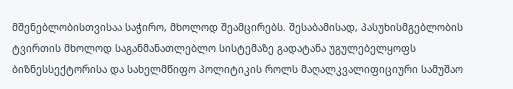მშენებლობისთვისაა საჭირო, მხოლოდ შეამცირებს. შესაბამისად, პასუხისმგებლობის ტვირთის მხოლოდ საგანმანათლებლო სისტემაზე გადატანა უგულებელყოფს ბიზნესსექტორისა და სახელმწიფო პოლიტიკის როლს მაღალკვალიფიციური სამუშაო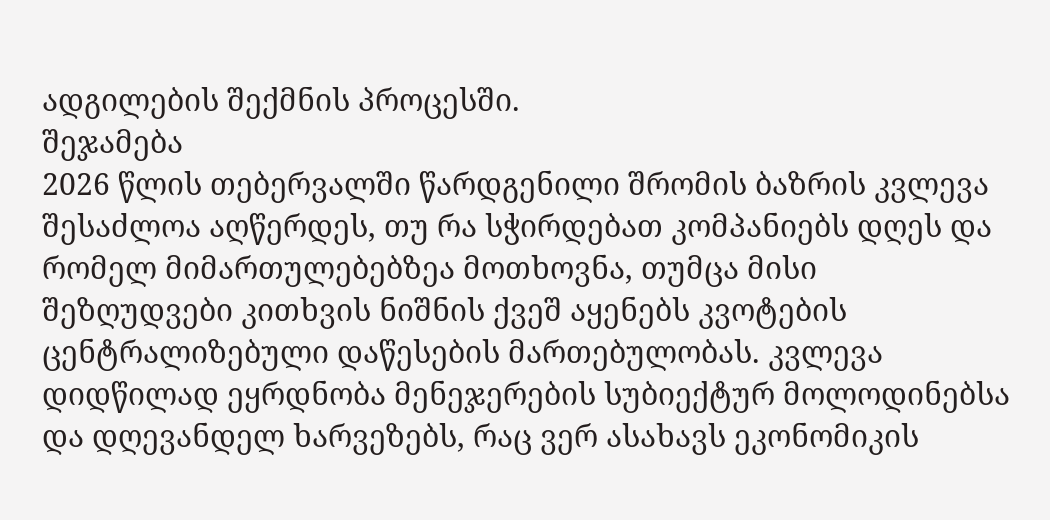ადგილების შექმნის პროცესში.
შეჯამება
2026 წლის თებერვალში წარდგენილი შრომის ბაზრის კვლევა შესაძლოა აღწერდეს, თუ რა სჭირდებათ კომპანიებს დღეს და რომელ მიმართულებებზეა მოთხოვნა, თუმცა მისი შეზღუდვები კითხვის ნიშნის ქვეშ აყენებს კვოტების ცენტრალიზებული დაწესების მართებულობას. კვლევა დიდწილად ეყრდნობა მენეჯერების სუბიექტურ მოლოდინებსა და დღევანდელ ხარვეზებს, რაც ვერ ასახავს ეკონომიკის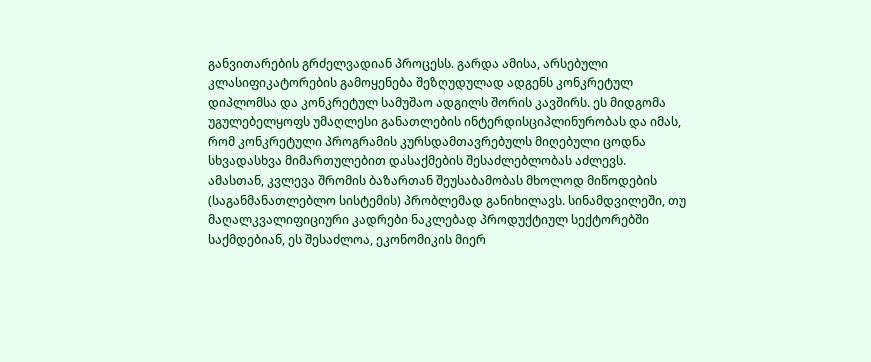განვითარების გრძელვადიან პროცესს. გარდა ამისა, არსებული კლასიფიკატორების გამოყენება შეზღუდულად ადგენს კონკრეტულ დიპლომსა და კონკრეტულ სამუშაო ადგილს შორის კავშირს. ეს მიდგომა უგულებელყოფს უმაღლესი განათლების ინტერდისციპლინურობას და იმას, რომ კონკრეტული პროგრამის კურსდამთავრებულს მიღებული ცოდნა სხვადასხვა მიმართულებით დასაქმების შესაძლებლობას აძლევს.
ამასთან, კვლევა შრომის ბაზართან შეუსაბამობას მხოლოდ მიწოდების (საგანმანათლებლო სისტემის) პრობლემად განიხილავს. სინამდვილეში, თუ მაღალკვალიფიციური კადრები ნაკლებად პროდუქტიულ სექტორებში საქმდებიან, ეს შესაძლოა, ეკონომიკის მიერ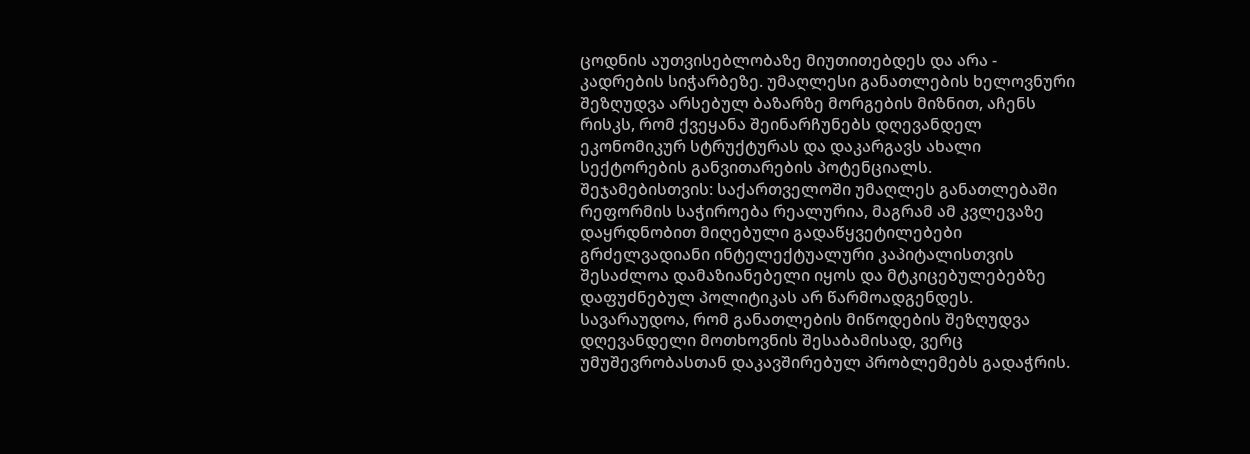ცოდნის აუთვისებლობაზე მიუთითებდეს და არა - კადრების სიჭარბეზე. უმაღლესი განათლების ხელოვნური შეზღუდვა არსებულ ბაზარზე მორგების მიზნით, აჩენს რისკს, რომ ქვეყანა შეინარჩუნებს დღევანდელ ეკონომიკურ სტრუქტურას და დაკარგავს ახალი სექტორების განვითარების პოტენციალს.
შეჯამებისთვის: საქართველოში უმაღლეს განათლებაში რეფორმის საჭიროება რეალურია, მაგრამ ამ კვლევაზე დაყრდნობით მიღებული გადაწყვეტილებები გრძელვადიანი ინტელექტუალური კაპიტალისთვის შესაძლოა დამაზიანებელი იყოს და მტკიცებულებებზე დაფუძნებულ პოლიტიკას არ წარმოადგენდეს. სავარაუდოა, რომ განათლების მიწოდების შეზღუდვა დღევანდელი მოთხოვნის შესაბამისად, ვერც უმუშევრობასთან დაკავშირებულ პრობლემებს გადაჭრის.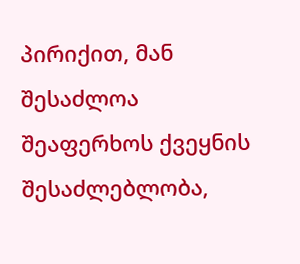პირიქით, მან შესაძლოა შეაფერხოს ქვეყნის შესაძლებლობა,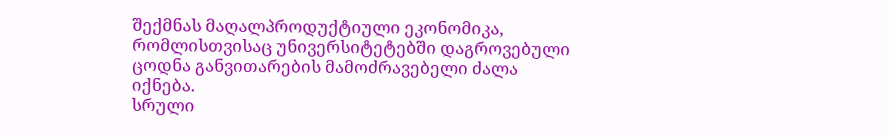შექმნას მაღალპროდუქტიული ეკონომიკა, რომლისთვისაც უნივერსიტეტებში დაგროვებული ცოდნა განვითარების მამოძრავებელი ძალა იქნება.
სრული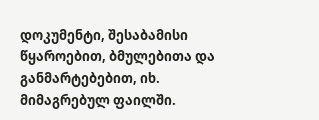დოკუმენტი, შესაბამისი წყაროებით, ბმულებითა და განმარტებებით, იხ. მიმაგრებულ ფაილში.